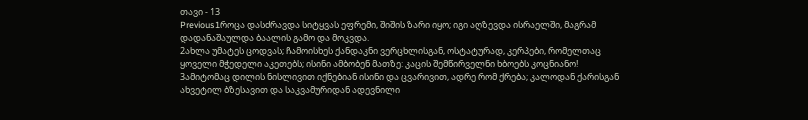თავი - 13
Previous1როცა დასძრავდა სიტყვას ეფრემი, შიშის ზარი იყო; იგი აღზევდა ისრაელში, მაგრამ დადანაშაულდა ბაალის გამო და მოკვდა.
2ახლა უმატეს ცოდვას; ჩამოისხეს ქანდაკნი ვერცხლისგან, ოსტატურად, კერპები, რომელთაც ყოველი მჭედელი აკეთებს; ისინი ამბობენ მათზე: კაცის შემწირველნი ხბოებს კოცნიანო!
3ამიტომაც დილის ნისლივით იქნებიან ისინი და ცვარივით, ადრე რომ ქრება; კალოდან ქარისგან ახვეტილ ბზესავით და საკვამურიდან ადევნილი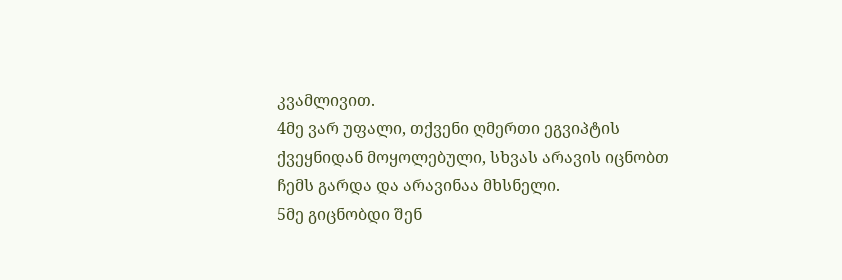კვამლივით.
4მე ვარ უფალი, თქვენი ღმერთი ეგვიპტის ქვეყნიდან მოყოლებული, სხვას არავის იცნობთ ჩემს გარდა და არავინაა მხსნელი.
5მე გიცნობდი შენ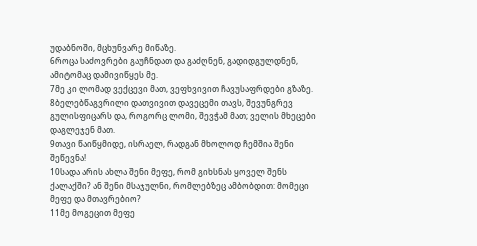უდაბნოში, მცხუნვარე მიწაზე.
6როცა საძოვრები გაუჩნდათ და გაძღნენ, გადიდგულდნენ, ამიტომაც დამივიწყეს მე.
7მე კი ლომად ვექცევი მათ, ვეფხვივით ჩავუსაფრდები გზაზე.
8ბელებწაგვრილი დათვივით დავეცემი თავს, შევუნგრევ გულისფიცარს და, როგორც ლომი, შევჭამ მათ; ველის მხეცები დაგლეჯენ მათ.
9თავი წაიწყმიდე, ისრაელ, რადგან მხოლოდ ჩემშია შენი შეწევნა!
10სადა არის ახლა შენი მეფე, რომ გიხსნას ყოველ შენს ქალაქში? ან შენი მსაჯულნი, რომლებზეც ამბობდით: მომეცი მეფე და მთავრებიო?
11მე მოგეცით მეფე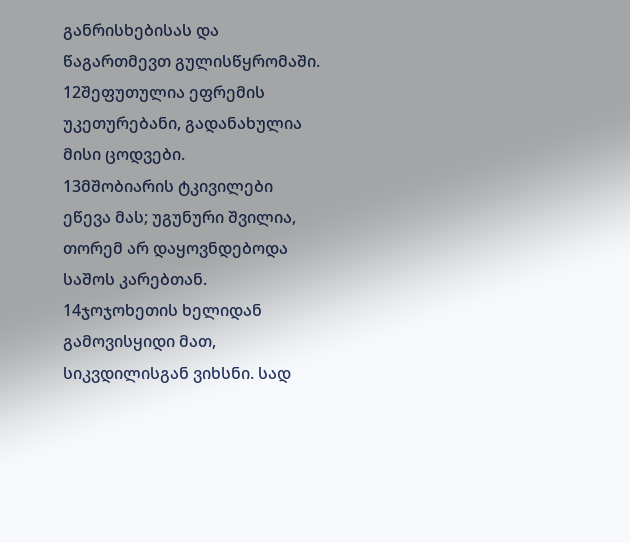განრისხებისას და წაგართმევთ გულისწყრომაში.
12შეფუთულია ეფრემის უკეთურებანი, გადანახულია მისი ცოდვები.
13მშობიარის ტკივილები ეწევა მას; უგუნური შვილია, თორემ არ დაყოვნდებოდა საშოს კარებთან.
14ჯოჯოხეთის ხელიდან გამოვისყიდი მათ, სიკვდილისგან ვიხსნი. სად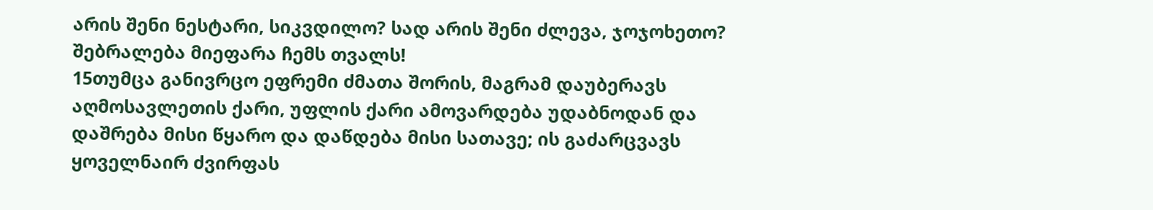არის შენი ნესტარი, სიკვდილო? სად არის შენი ძლევა, ჯოჯოხეთო? შებრალება მიეფარა ჩემს თვალს!
15თუმცა განივრცო ეფრემი ძმათა შორის, მაგრამ დაუბერავს აღმოსავლეთის ქარი, უფლის ქარი ამოვარდება უდაბნოდან და დაშრება მისი წყარო და დაწდება მისი სათავე; ის გაძარცვავს ყოველნაირ ძვირფას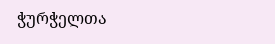ჭურჭელთა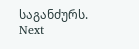საგანძურს.
Next